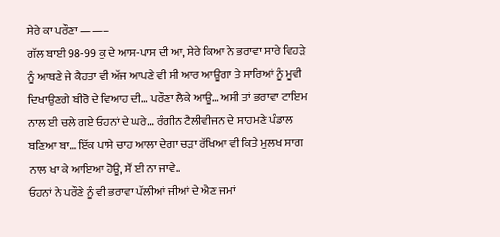ਸੇਰੇ ਕਾ ਪਰੌਣਾ ——–
ਗੱਲ ਬਾਈ 98-99 ਕੁ ਦੇ ਆਸ-ਪਾਸ ਦੀ ਆ, ਸੇਰੇ ਕਿਆ ਨੇ ਭਰਾਵਾ ਸਾਰੇ ਵਿਹੜੇ ਨੂੰ ਆਥਣੇ ਜੇ ਕੈਹਤਾ ਵੀ ਅੱਜ ਆਪਣੇ ਵੀ ਸੀ ਆਰ ਆਊਗਾ ਤੇ ਸਾਰਿਆਂ ਨੂੰ ਮੂਵੀ ਦਿਖਾਉਣਗੇ ਬੀਰੋ ਦੇ ਵਿਆਹ ਦੀ… ਪਰੌਣਾ ਲੈਕੇ ਆਊ… ਅਸੀ ਤਾਂ ਭਰਾਵਾ ਟਾਇਮ ਨਾਲ ਈ ਚਲੇ ਗਏ ਓਹਨਾਂ ਦੇ ਘਰੇ… ਰੰਗੀਨ ਟੈਲੀਵੀਜਨ ਦੇ ਸਾਹਮਣੇ ਪੰਡਾਲ ਬਣਿਆ ਬਾ… ਇੱਕ ਪਾਸੇ ਚਾਹ ਆਲਾ ਦੇਗਾ ਚੜਾ ਰੱਖਿਆ ਵੀ ਕਿਤੇ ਮੁਲਖ ਸਾਗ ਨਾਲ ਖਾ ਕੇ ਆਇਆ ਹੋਊ, ਸੌਂ ਈ ਨਾ ਜਾਵੇ..
ਓਹਨਾਂ ਨੇ ਪਰੌਣੇ ਨੂੰ ਵੀ ਭਰਾਵਾ ਪੱਲੀਆਂ ਜੀਆਂ ਦੇ ਐਣ ਜਮਾਂ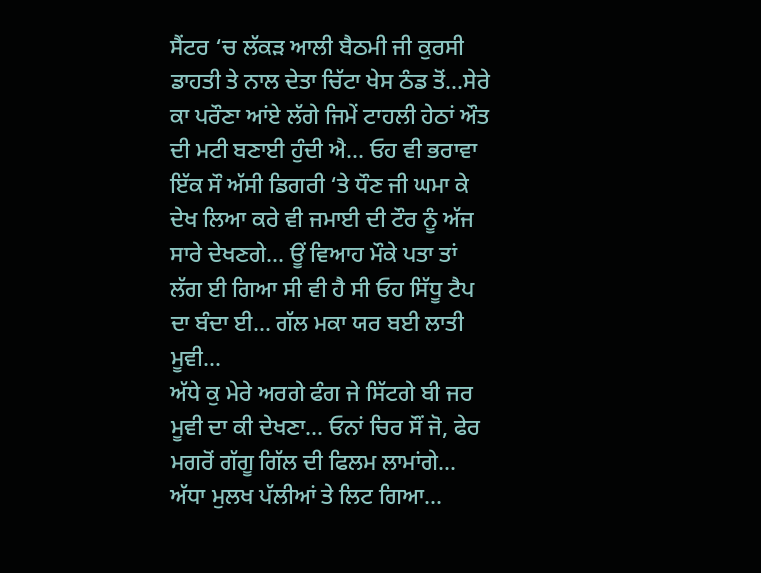ਸੈਂਟਰ ‘ਚ ਲੱਕੜ ਆਲੀ ਬੈਠਮੀ ਜੀ ਕੁਰਸੀ ਡਾਹਤੀ ਤੇ ਨਾਲ ਦੇਤਾ ਚਿੱਟਾ ਖੇਸ ਠੰਡ ਤੋਂ…ਸੇਰੇ ਕਾ ਪਰੌਣਾ ਆਂਏ ਲੱਗੇ ਜਿਮੇਂ ਟਾਹਲੀ ਹੇਠਾਂ ਔਤ ਦੀ ਮਟੀ ਬਣਾਈ ਹੁੰਦੀ ਐ… ਓਹ ਵੀ ਭਰਾਵਾ ਇੱਕ ਸੌ ਅੱਸੀ ਡਿਗਰੀ ‘ਤੇ ਧੌਣ ਜੀ ਘਮਾ ਕੇ ਦੇਖ ਲਿਆ ਕਰੇ ਵੀ ਜਮਾਈ ਦੀ ਟੌਰ ਨੂੰ ਅੱਜ ਸਾਰੇ ਦੇਖਣਗੇ… ਊਂ ਵਿਆਹ ਮੌਕੇ ਪਤਾ ਤਾਂ ਲੱਗ ਈ ਗਿਆ ਸੀ ਵੀ ਹੈ ਸੀ ਓਹ ਸਿੱਧੂ ਟੈਪ ਦਾ ਬੰਦਾ ਈ… ਗੱਲ ਮਕਾ ਯਰ ਬਈ ਲਾਤੀ ਮੂਵੀ…
ਅੱਧੇ ਕੁ ਮੇਰੇ ਅਰਗੇ ਫੰਗ ਜੇ ਸਿੱਟਗੇ ਬੀ ਜਰ ਮੂਵੀ ਦਾ ਕੀ ਦੇਖਣਾ… ਓਨਾਂ ਚਿਰ ਸੌਂ ਜੋ, ਫੇਰ ਮਗਰੋਂ ਗੱਗੂ ਗਿੱਲ ਦੀ ਫਿਲਮ ਲਾਮਾਂਗੇ… ਅੱਧਾ ਮੁਲਖ ਪੱਲੀਆਂ ਤੇ ਲਿਟ ਗਿਆ…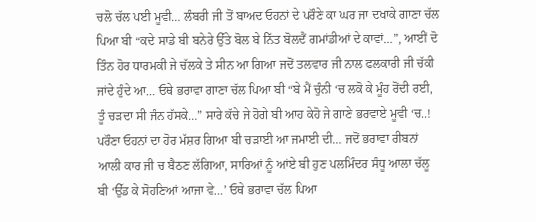ਚਲੋ ਚੱਲ ਪਈ ਮੂਵੀ… ਲੰਬਰੀ ਜੀ ਤੋਂ ਬਾਅਦ ਓਹਨਾਂ ਦੇ ਪਰੌਣੇ ਕਾ ਘਰ ਜਾ ਦਖਾਕੇ ਗਾਣਾ ਚੱਲ ਪਿਆ ਬੀ “ਕਦੇ ਸਾਡੇ ਬੀ ਬਨੇਰੇ ਉੱਤੇ ਬੋਲ ਬੇ ਨਿੱਤ ਬੋਲਦੈਂ ਗਮਾਂਡੀਆਂ ਦੇ ਕਾਵਾਂ…”, ਆਈਂ ਦੋ ਤਿੰਨ ਹੋਰ ਧਾਰਮਕੀ ਜੇ ਚੱਲਕੇ ਤੇ ਸੀਨ ਆ ਗਿਆ ਜਦੋਂ ਤਲਵਾਰ ਜੀ ਨਾਲ ਫਲਕਾਰੀ ਜੀ ਚੱਕੀ ਜਾਂਦੇ ਹੁੰਦੇ ਆ… ਓਥੇ ਭਰਾਵਾ ਗਾਣਾ ਚੱਲ ਪਿਆ ਬੀ “ਬੇ ਮੈਂ ਚੁੰਨੀ ‘ਚ ਲਕੋ ਕੇ ਮੂੰਹ ਰੋਂਦੀ ਰਈ, ਤੂੰ ਚੜਦਾ ਸੀ ਜੰਨ ਹੱਸਕੇ…” ਸਾਰੇ ਕੱਚੇ ਜੇ ਹੋਗੇ ਬੀ ਆਹ ਕੇਹੋ ਜੇ ਗਾਣੇ ਭਰਵਾਏ ਮੂਵੀ ‘ਚ..!
ਪਰੌਣਾ ਓਹਨਾਂ ਦਾ ਹੋਰ ਮੱਸ਼ਰ ਗਿਆ ਬੀ ਚੜਾਈ ਆ ਜਮਾਈ ਦੀ… ਜਦੋਂ ਭਰਾਵਾ ਰੀਬਨਾਂ ਆਲੀ ਕਾਰ ਜੀ ਚ ਬੈਠਣ ਲੱਗਿਆ, ਸਾਰਿਆਂ ਨੂੰ ਆਂਏ ਬੀ ਹੁਣ ਪਲਮਿੰਦਰ ਸੰਧੂ ਆਲਾ ਚੱਲੂ ਬੀ ‘ਉੱਡ ਕੇ ਸੋਹਣਿਆਂ ਆਜਾ ਵੇ…’ ਓਥੇ ਭਰਾਵਾ ਚੱਲ ਪਿਆ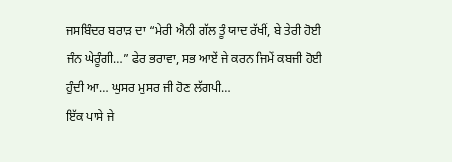ਜਸਬਿੰਦਰ ਬਰਾੜ ਦਾ “ਮੇਰੀ ਐਨੀ ਗੱਲ ਤੂੰ ਯਾਦ ਰੱਖੀਂ, ਬੇ ਤੇਰੀ ਹੋਈ ਜੰਨ ਘੇਰੂੰਗੀ…” ਫੇਰ ਭਰਾਵਾ, ਸਭ ਆਏਂ ਜੇ ਕਰਨ ਜਿਮੇਂ ਕਬਜੀ ਹੋਈ ਹੁੰਦੀ ਆ… ਘੁਸਰ ਮੁਸਰ ਜੀ ਹੋਣ ਲੱਗਪੀ…
ਇੱਕ ਪਾਸੇ ਜੇ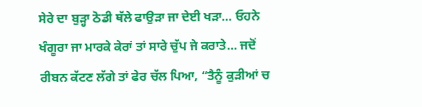ਸੇਰੇ ਦਾ ਬੁੜ੍ਹਾ ਠੋਡੀ ਥੱਲੇ ਫਾਉੜਾ ਜਾ ਦੇਈ ਖੜਾ… ਓਹਨੇ ਖੰਗੂਰਾ ਜਾ ਮਾਰਕੇ ਕੇਰਾਂ ਤਾਂ ਸਾਰੇ ਚੁੱਪ ਜੇ ਕਰਾਤੇ… ਜਦੋਂ ਰੀਬਨ ਕੱਟਣ ਲੱਗੇ ਤਾਂ ਫੇਰ ਚੱਲ ਪਿਆ, “ਤੈਨੂੰ ਕੁੜੀਆਂ ਚ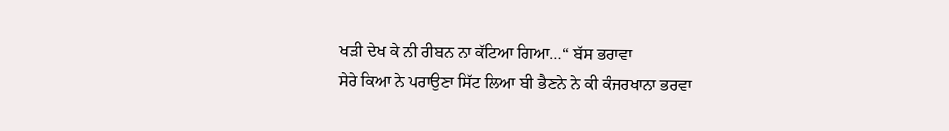ਖੜੀ ਦੇਖ ਕੇ ਨੀ ਰੀਬਨ ਨਾ ਕੱਟਿਆ ਗਿਆ…“ ਬੱਸ ਭਰਾਵਾ
ਸੇਰੇ ਕਿਆ ਨੇ ਪਰਾਉਣਾ ਸਿੱਟ ਲਿਆ ਬੀ ਭੈਣਨੇ ਨੇ ਕੀ ਕੰਜਰਖਾਨਾ ਭਰਵਾ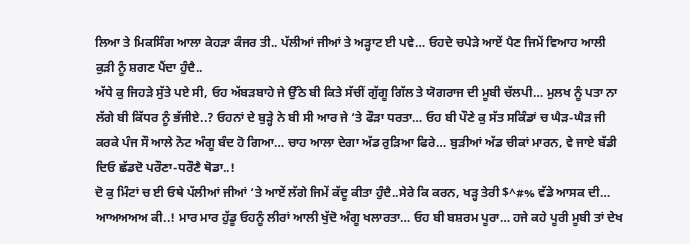ਲਿਆ ਤੇ ਮਿਕਸਿੰਗ ਆਲਾ ਕੇਹੜਾ ਕੰਜਰ ਤੀ.. ਪੱਲੀਆਂ ਜੀਆਂ ਤੇ ਅੜ੍ਹਾਟ ਈ ਪਵੇ… ਓਹਦੇ ਚਪੇੜੇ ਆਏਂ ਪੈਣ ਜਿਮੇਂ ਵਿਆਹ ਆਲੀ ਕੁੜੀ ਨੂੰ ਸ਼ਗਣ ਪੈਂਦਾ ਹੁੰਦੈ..
ਅੱਧੇ ਕੁ ਜਿਹੜੇ ਸੁੱਤੇ ਪਏ ਸੀ, ਓਹ ਅੱਬੜਬਾਹੇ ਜੇ ਉੱਠੇ ਬੀ ਕਿਤੇ ਸੱਚੀਂ ਗੁੱਗੂ ਗਿੱਲ ਤੇ ਯੋਗਰਾਜ ਦੀ ਮੂਬੀ ਚੱਲਪੀ… ਮੁਲਖ ਨੂੰ ਪਤਾ ਨਾ ਲੱਗੇ ਬੀ ਕਿੱਧਰ ਨੂੰ ਭੱਜੀਏ..? ਓਹਨਾਂ ਦੇ ਬੁੜ੍ਹੇ ਨੇ ਬੀ ਸੀ ਆਰ ਜੇ ‘ਤੇ ਫੌੜਾ ਧਰਤਾ… ਓਹ ਬੀ ਪੌਣੇ ਕੁ ਸੱਤ ਸਕਿੰਡਾਂ ਚ ਘੈੜ-ਘੈੜ ਜੀ ਕਰਕੇ ਪੰਜ ਸੌ ਆਲੇ ਨੋਟ ਅੰਗੂ ਬੰਦ ਹੋ ਗਿਆ… ਚਾਹ ਆਲਾ ਦੇਗਾ ਅੱਡ ਰੁੜਿਆ ਫਿਰੇ… ਬੁੜੀਆਂ ਅੱਡ ਚੀਕਾਂ ਮਾਰਨ, ਵੇ ਜਾਏ ਬੱਡੀ ਦਿਓ ਛੱਡਦੋ ਪਰੌਣਾ-ਧਰੌਣੈ ਥੋਡਾ..!
ਦੋ ਕੁ ਮਿੰਟਾਂ ਚ ਈ ਓਥੇ ਪੱਲੀਆਂ ਜੀਆਂ ‘ਤੇ ਆਏਂ ਲੱਗੇ ਜਿਮੇਂ ਕੱਦੂ ਕੀਤਾ ਹੁੰਦੈ..ਸੇਰੇ ਕਿ ਕਰਨ, ਖੜ੍ਹ ਤੇਰੀ $^#% ਵੱਡੇ ਆਸਕ ਦੀ… ਆਅਅਅਅ ਕੀ..! ਮਾਰ ਮਾਰ ਹੁੱਡੂ ਓਹਨੂੰ ਲੀਰਾਂ ਆਲੀ ਖੁੱਦੋ ਅੰਗੂ ਖਲਾਰਤਾ… ਓਹ ਬੀ ਬਸ਼ਰਮ ਪੂਰਾ… ਹਜੇ ਕਹੇ ਪੂਰੀ ਮੂਬੀ ਤਾਂ ਦੇਖ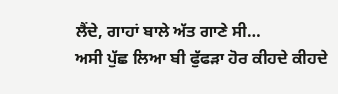ਲੈਂਦੇ, ਗਾਹਾਂ ਬਾਲੇ ਅੱਤ ਗਾਣੇ ਸੀ…
ਅਸੀ ਪੁੱਛ ਲਿਆ ਬੀ ਫੁੱਫੜਾ ਹੋਰ ਕੀਹਦੇ ਕੀਹਦੇ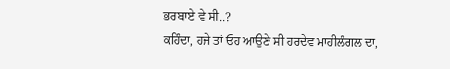ਭਰਬਾਏ ਵੇ ਸੀ..?
ਕਹਿੰਦਾ, ਹਜੇ ਤਾਂ ਓਹ ਆਉਣੇ ਸੀ ਹਰਦੇਵ ਮਾਹੀਲੰਗਲ ਦਾ,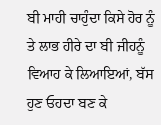ਬੀ ਮਾਹੀ ਚਾਹੁੰਦਾ ਕਿਸੇ ਹੋਰ ਨੂੰ
ਤੇ ਲਾਭ ਹੀਰੇ ਦਾ ਬੀ ਜੀਹਨੂੰ ਵਿਆਹ ਕੇ ਲਿਆਇਆਂ, ਬੱਸ ਹੁਣ ਓਹਦਾ ਬਣ ਕੇ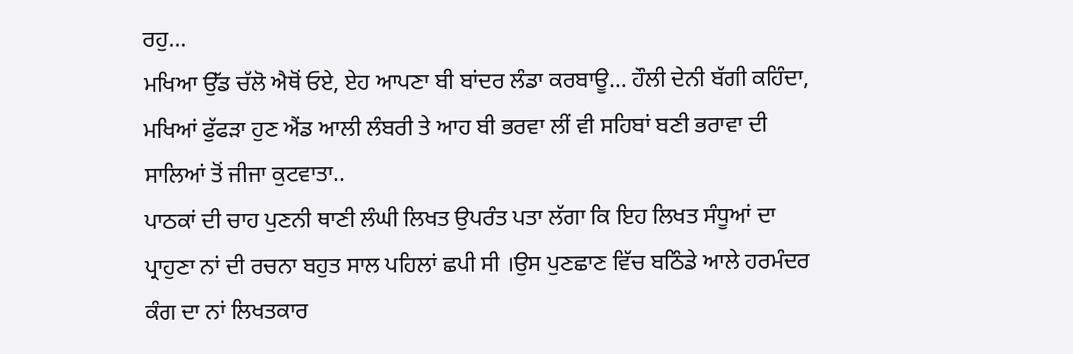ਰਹੁ…
ਮਖਿਆ ਉੱਡ ਚੱਲੋ ਐਥੋਂ ਓਏ, ਏਹ ਆਪਣਾ ਬੀ ਬਾਂਦਰ ਲੰਡਾ ਕਰਬਾਊ… ਹੌਲੀ ਦੇਨੀ ਬੱਗੀ ਕਹਿੰਦਾ, ਮਖਿਆਂ ਫੁੱਫੜਾ ਹੁਣ ਐਂਡ ਆਲੀ ਲੰਬਰੀ ਤੇ ਆਹ ਬੀ ਭਰਵਾ ਲੀਂ ਵੀ ਸਹਿਬਾਂ ਬਣੀ ਭਰਾਵਾ ਦੀ ਸਾਲਿਆਂ ਤੋਂ ਜੀਜਾ ਕੁਟਵਾਤਾ..
ਪਾਠਕਾਂ ਦੀ ਚਾਹ ਪੁਣਨੀ ਥਾਣੀ ਲੰਘੀ ਲਿਖਤ ਉਪਰੰਤ ਪਤਾ ਲੱਗਾ ਕਿ ਇਹ ਲਿਖਤ ਸੰਧੂਆਂ ਦਾ ਪ੍ਰਾਹੁਣਾ ਨਾਂ ਦੀ ਰਚਨਾ ਬਹੁਤ ਸਾਲ ਪਹਿਲਾਂ ਛਪੀ ਸੀ ।ਉਸ ਪੁਣਛਾਣ ਵਿੱਚ ਬਠਿੰਡੇ ਆਲੇ ਹਰਮੰਦਰ ਕੰਗ ਦਾ ਨਾਂ ਲਿਖਤਕਾਰ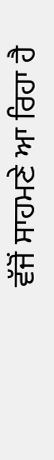ਵੱਜੋਂ ਸਾਹਮਣੇ ਆ ਰਿਹਾ ਹੈ